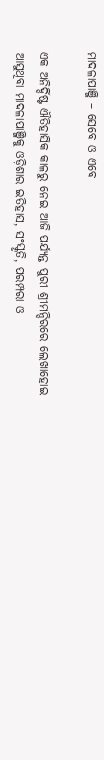ମାଦଳାପାଞ୍ଜି – ସେବେ ଓ ଏବେ

ଏକ ଅନିର୍ଦ୍ଦିଷ୍ଟ ଐତିହାସିକ କାଳରୁ ନେଇ ଆଜି ପର୍ଯ୍ୟନ୍ତ ପୁରୀ ଶ୍ରୀମନ୍ଦିରରେ ଲେଖାହୋଇ ଆସୁଥିବା ମାଦଳାପାଞ୍ଜିକୁ ଓଡ଼ିଶାର ଇତିହାସ, ସଂସ୍କୃତି, ପରମ୍ପରା ଓ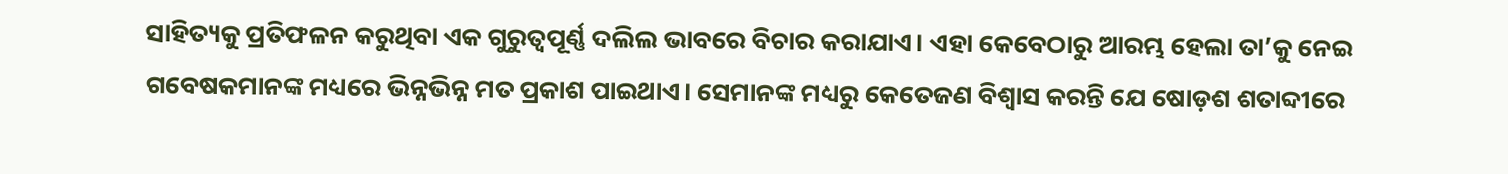ସାହିତ୍ୟକୁ ପ୍ରତିଫଳନ କରୁଥିବା ଏକ ଗୁରୁତ୍ୱପୂର୍ଣ୍ଣ ଦଲିଲ ଭାବରେ ବିଚାର କରାଯାଏ। ଏହା କେବେଠାରୁ ଆରମ୍ଭ ହେଲା ତା’କୁ ନେଇ ଗବେଷକମାନଙ୍କ ମଧ୍ୟରେ ଭିନ୍ନଭିନ୍ନ ମତ ପ୍ରକାଶ ପାଇଥାଏ। ସେମାନଙ୍କ ମଧ୍ୟରୁ କେତେଜଣ ବିଶ୍ୱାସ କରନ୍ତି ଯେ ଷୋଡ଼ଶ ଶତାବ୍ଦୀରେ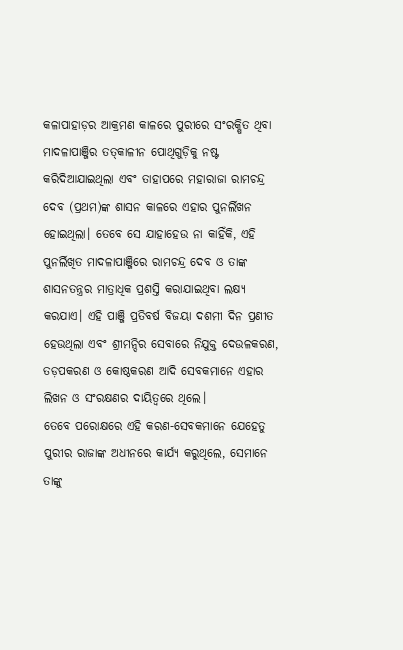କଳାପାହାଡ଼ର ଆକ୍ରମଣ କାଳରେ ପୁରୀରେ ସଂରକ୍ଷିତ ଥିବା ମାଦଳାପାଞ୍ଜିର ତତ୍‌କାଳୀନ ପୋଥିଗୁଡ଼ିକୁ ନଷ୍ଟ କରିଦିଆଯାଇଥିଲା ଏବଂ ତାହାପରେ ମହାରାଜା ରାମଚନ୍ଦ୍ର ଦେବ (ପ୍ରଥମ)ଙ୍କ ଶାସନ କାଳରେ ଏହାର ପୁନର୍ଲିଖନ ହୋଇଥିଲା। ତେବେ ସେ ଯାହାହେଉ ନା କାହିଁକି, ଏହି ପୁନର୍ଲିଖିତ ମାଦଳାପାଞ୍ଜିରେ ରାମଚନ୍ଦ୍ର ଦେବ ଓ ତାଙ୍କ ଶାସନତନ୍ତ୍ରର ମାତ୍ରାଧିକ ପ୍ରଶସ୍ତି କରାଯାଇଥିବା ଲକ୍ଷ୍ୟ କରଯାଏ। ଏହି ପାଞ୍ଜି ପ୍ରତିବର୍ଷ ବିଜୟା ଦଶମୀ ଦିନ ପ୍ରଣୀତ ହେଉଥିଲା ଏବଂ ଶ୍ରୀମନ୍ଦିର ସେବାରେ ନିଯୁକ୍ତ ଦେଉଳକରଣ, ତଡ଼ପକରଣ ଓ କୋଷ୍ଠକରଣ ଆଦି ସେବକମାନେ ଏହାର ଲିଖନ ଓ ସଂରକ୍ଷଣର ଦାୟିତ୍ୱରେ ଥିଲେ।
ତେବେ ପରୋକ୍ଷରେ ଏହି କରଣ-ସେବକମାନେ ଯେହେତୁ ପୁରୀର ରାଜାଙ୍କ ଅଧୀନରେ କାର୍ଯ୍ୟ କରୁଥିଲେ, ସେମାନେ ତାଙ୍କୁ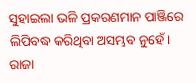ସୁହାଇଲା ଭଳି ପ୍ରକରଣମାନ ପାଞ୍ଜିରେ ଲିପିବଦ୍ଧ କରିଥିବା ଅସମ୍ଭବ ନୁହେଁ। ରାଜା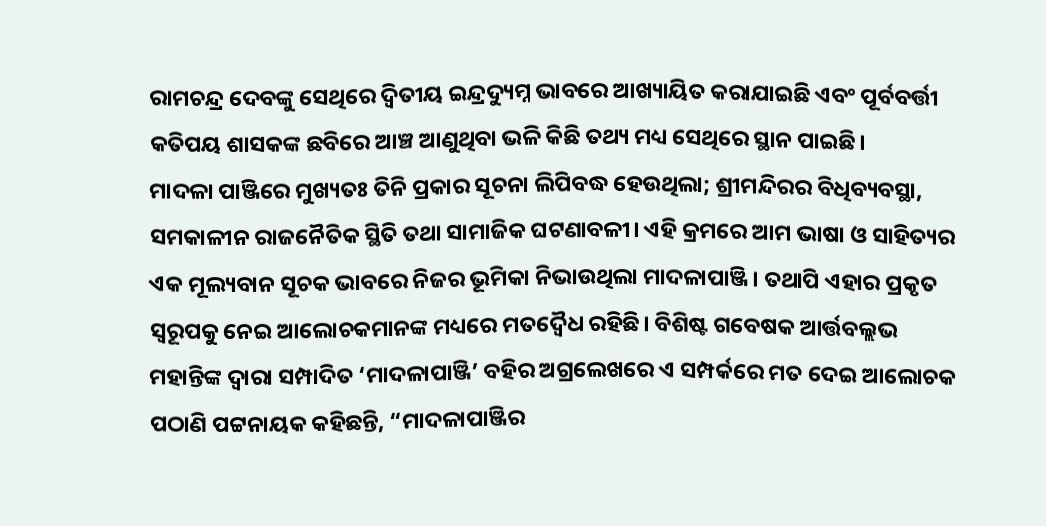ରାମଚନ୍ଦ୍ର ଦେବଙ୍କୁ ସେଥିରେ ଦ୍ୱିତୀୟ ଇନ୍ଦ୍ରଦ୍ୟୁମ୍ନ ଭାବରେ ଆଖ୍ୟାୟିତ କରାଯାଇଛି ଏବଂ ପୂର୍ବବର୍ତ୍ତୀ କତିପୟ ଶାସକଙ୍କ ଛବିରେ ଆଞ୍ଚ ଆଣୁଥିବା ଭଳି କିଛି ତଥ୍ୟ ମଧ୍ୟ ସେଥିରେ ସ୍ଥାନ ପାଇଛି।
ମାଦଳା ପାଞ୍ଜିରେ ମୁଖ୍ୟତଃ ତିନି ପ୍ରକାର ସୂଚନା ଲିପିବଦ୍ଧ ହେଉଥିଲା; ଶ୍ରୀମନ୍ଦିରର ବିଧିବ୍ୟବସ୍ଥା, ସମକାଳୀନ ରାଜନୈତିକ ସ୍ଥିତି ତଥା ସାମାଜିକ ଘଟଣାବଳୀ। ଏହି କ୍ରମରେ ଆମ ଭାଷା ଓ ସାହିତ୍ୟର ଏକ ମୂଲ୍ୟବାନ ସୂଚକ ଭାବରେ ନିଜର ଭୂମିକା ନିଭାଉଥିଲା ମାଦଳାପାଞ୍ଜି। ତଥାପି ଏହାର ପ୍ରକୃତ ସ୍ୱରୂପକୁ ନେଇ ଆଲୋଚକମାନଙ୍କ ମଧ୍ୟରେ ମତଦ୍ୱୈଧ ରହିଛି। ବିଶିଷ୍ଟ ଗବେଷକ ଆର୍ତ୍ତବଲ୍ଲଭ ମହାନ୍ତିଙ୍କ ଦ୍ୱାରା ସମ୍ପାଦିତ ‘ମାଦଳାପାଞ୍ଜି’ ବହିର ଅଗ୍ରଲେଖରେ ଏ ସମ୍ପର୍କରେ ମତ ଦେଇ ଆଲୋଚକ ପଠାଣି ପଟ୍ଟନାୟକ କହିଛନ୍ତି, “ମାଦଳାପାଞ୍ଜିର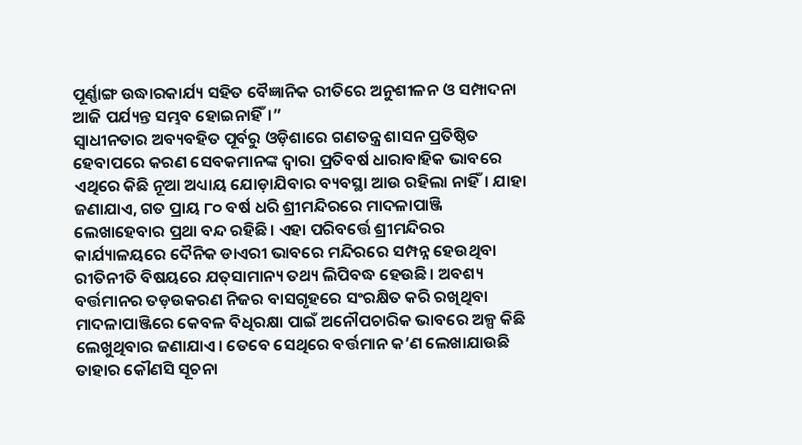ପୂର୍ଣ୍ଣାଙ୍ଗ ଉଦ୍ଧାରକାର୍ଯ୍ୟ ସହିତ ବୈଜ୍ଞାନିକ ରୀତିରେ ଅନୁଶୀଳନ ଓ ସମ୍ପାଦନା ଆଜି ପର୍ଯ୍ୟନ୍ତ ସମ୍ଭବ ହୋଇନାହିଁ।”
ସ୍ୱାଧୀନତାର ଅବ୍ୟବହିତ ପୂର୍ବରୁ ଓଡ଼ିଶାରେ ଗଣତନ୍ତ୍ର ଶାସନ ପ୍ରତିଷ୍ଠିତ ହେବାପରେ କରଣ ସେବକମାନଙ୍କ ଦ୍ୱାରା ପ୍ରତିବର୍ଷ ଧାରାବାହିକ ଭାବରେ ଏଥିରେ କିଛି ନୂଆ ଅଧ୍ୟାୟ ଯୋଡ଼ାଯିବାର ବ୍ୟବସ୍ଥା ଆଉ ରହିଲା ନାହିଁ। ଯାହା ଜଣାଯାଏ, ଗତ ପ୍ରାୟ ୮୦ ବର୍ଷ ଧରି ଶ୍ରୀମନ୍ଦିରରେ ମାଦଳାପାଞ୍ଜି ଲେଖାହେବାର ପ୍ରଥା ବନ୍ଦ ରହିଛି। ଏହା ପରିବର୍ତ୍ତେ ଶ୍ରୀମନ୍ଦିରର କାର୍ଯ୍ୟାଳୟରେ ଦୈନିକ ଡାଏରୀ ଭାବରେ ମନ୍ଦିରରେ ସମ୍ପନ୍ନ ହେଉଥିବା ରୀତିନୀତି ବିଷୟରେ ଯତ୍‌ସାମାନ୍ୟ ତଥ୍ୟ ଲିପିବଦ୍ଧ ହେଉଛି। ଅବଶ୍ୟ ବର୍ତ୍ତମାନର ତଡ଼ଉକରଣ ନିଜର ବାସଗୃହରେ ସଂରକ୍ଷିତ କରି ରଖିଥିବା ମାଦଳାପାଞ୍ଜିରେ କେବଳ ବିଧିରକ୍ଷା ପାଇଁ ଅନୌପଚାରିକ ଭାବରେ ଅଳ୍ପ କିଛି ଲେଖୁଥିବାର ଜଣାଯାଏ। ତେବେ ସେଥିରେ ବର୍ତ୍ତମାନ କ’ଣ ଲେଖାଯାଉଛି ତାହାର କୌଣସି ସୂଚନା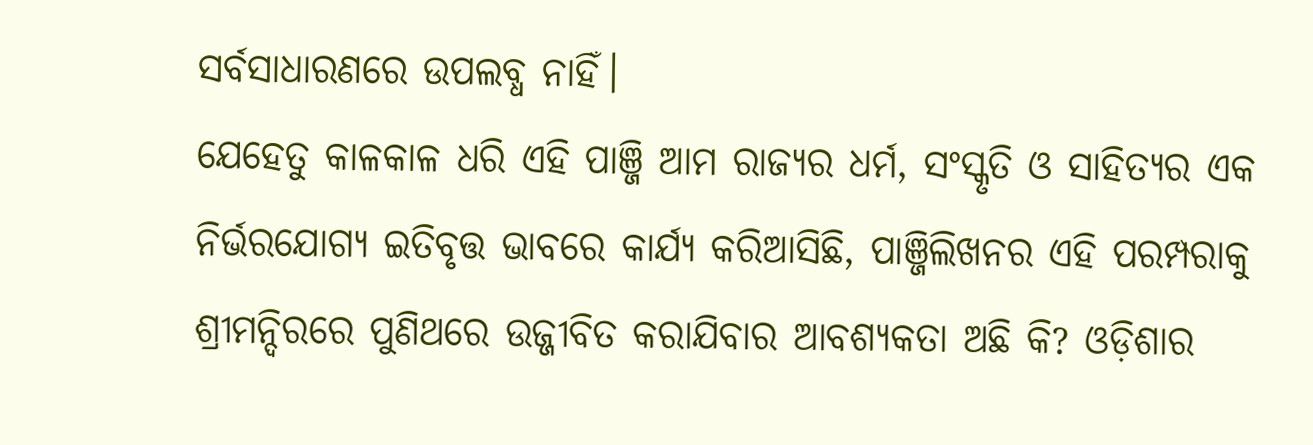ସର୍ବସାଧାରଣରେ ଉପଲବ୍ଧ ନାହିଁ।
ଯେହେତୁ କାଳକାଳ ଧରି ଏହି ପାଞ୍ଜି ଆମ ରାଜ୍ୟର ଧର୍ମ, ସଂସ୍କୃତି ଓ ସାହିତ୍ୟର ଏକ ନିର୍ଭରଯୋଗ୍ୟ ଇତିବୃତ୍ତ ଭାବରେ କାର୍ଯ୍ୟ କରିଆସିଛି, ପାଞ୍ଜିଲିଖନର ଏହି ପରମ୍ପରାକୁ ଶ୍ରୀମନ୍ଦିରରେ ପୁଣିଥରେ ଉଜ୍ଜୀବିତ କରାଯିବାର ଆବଶ୍ୟକତା ଅଛି କି? ଓଡ଼ିଶାର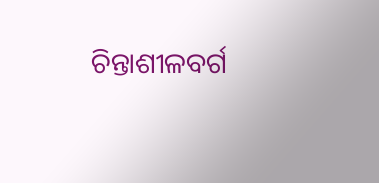ଚିନ୍ତାଶୀଳବର୍ଗ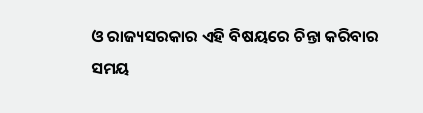ଓ ରାଜ୍ୟସରକାର ଏହି ବିଷୟରେ ଚିନ୍ତା କରିବାର ସମୟ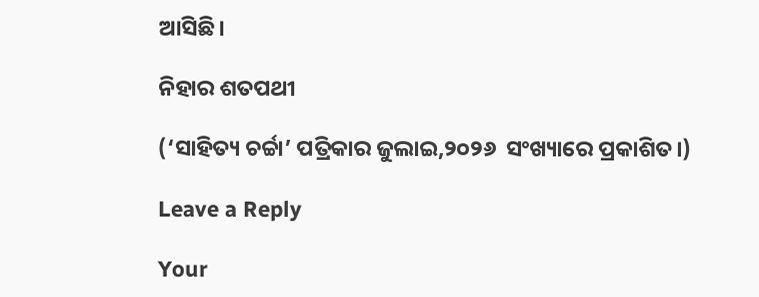ଆସିଛି।

ନିହାର ଶତପଥୀ

(‘ସାହିତ୍ୟ ଚର୍ଚ୍ଚା’ ପତ୍ରିକାର ଜୁଲାଇ,୨୦୨୬  ସଂଖ୍ୟାରେ ପ୍ରକାଶିତ।)

Leave a Reply

Your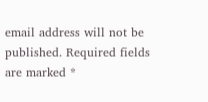email address will not be published. Required fields are marked *